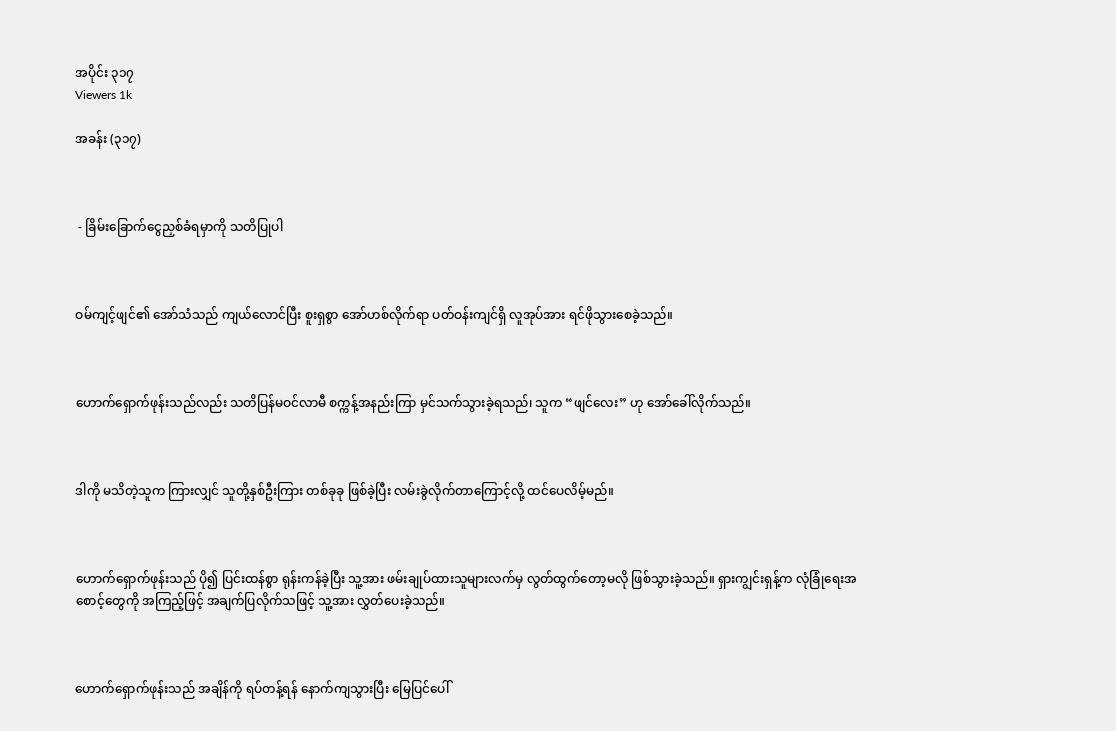အပိုင်း ၃၁၇
Viewers 1k

အခန်း (၃၁၇)



 - ခြိမ်းခြောက်ငွေညှစ်ခံရမှာကို သတိပြုပါ



ဝမ်ကျင့်ဖျင်၏ အော်သံသည် ကျယ်လောင်ပြီး စူးရှစွာ အော်ဟစ်လိုက်ရာ ပတ်ဝန်းကျင်ရှိ လူအုပ်အား ရင်ဖိုသွားစေခဲ့သည်။



ဟောက်‌ရှောက်ဖုန်းသည်လည်း သတိပြန်မဝင်လာမီ စက္ကန့်အနည်းကြာ မှင်သက်သွားခဲ့ရသည်၊ သူက “ဖျင်လေး” ဟု အော်ခေါ်လိုက်သည်။



ဒါကို မသိတဲ့သူက ကြားလျှင် သူတို့နှစ်ဦးကြား တစ်ခုခု ဖြစ်ခဲ့ပြီး လမ်းခွဲလိုက်တာကြောင့်လို့ ထင်ပေလိမ့်မည်။



ဟောက်ရှောက်ဖုန်းသည် ပို၍ ပြင်းထန်စွာ ရုန်းကန်ခဲ့ပြီး သူ့အား ဖမ်းချုပ်ထားသူများလက်မှ လွတ်ထွက်တော့မလို ဖြစ်သွားခဲ့သည်။ ရှားကျွင်းရှန့်က လုံခြုံရေးအစောင့်တွေကို အကြည့်ဖြင့် အချက်ပြလိုက်သဖြင့် သူ့အား လွှတ်ပေးခဲ့သည်။



ဟောက်ရှောက်ဖုန်းသည် အချိန်ကို ရပ်တန့်ရန် နောက်ကျသွားပြီး မြေပြင်ပေါ်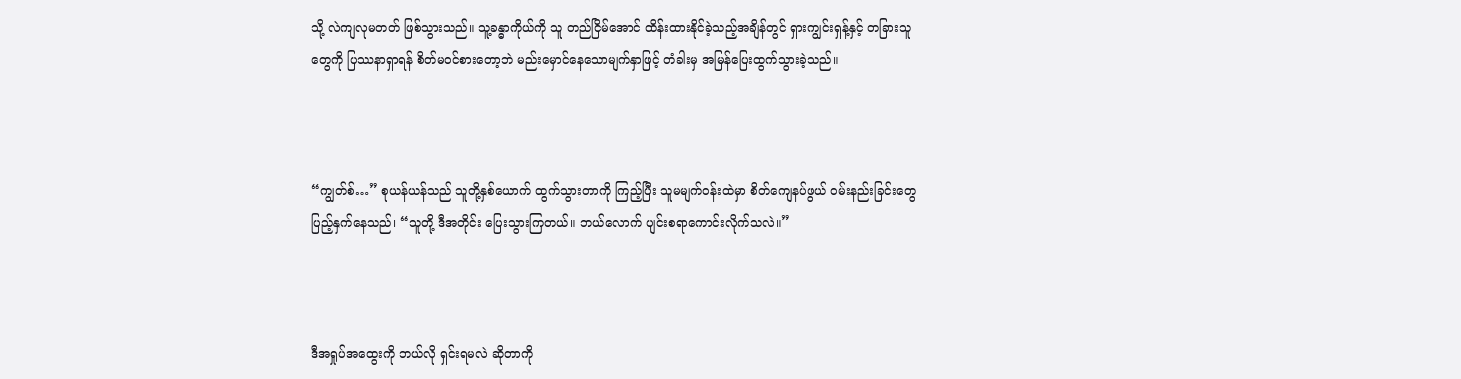သို့ လဲကျလုမတတ် ဖြစ်သွားသည်။ သူ့ခန္ဓာကိုယ်ကို သူ တည်ငြိမ်အောင် ထိန်းထားနိုင်ခဲ့သည့်အချိန်တွင် ရှားကျွင်းရှန့်နှင့် တခြားသူတွေကို ပြဿနာရှာရန် စိတ်မဝင်စားတော့ဘဲ မည်းမှောင်နေသောမျက်နှာဖြင့် တံခါးမှ အမြန်ပြေးထွက်သွားခဲ့သည်။



“ကျွတ်စ်…” စုယန်ယန်သည် သူတို့နှစ်ယောက် ထွက်သွားတာကို ကြည့်ပြီး သူမမျက်ဝန်းထဲမှာ စိတ်ကျေနပ်ဖွယ် ဝမ်းနည်းခြင်းတွေ ပြည့်နှက်နေသည်၊ “သူတို့ ဒီအတိုင်း ပြေးသွားကြတယ်။ ဘယ်လောက် ပျင်းစရာကောင်းလိုက်သလဲ။”



ဒီအရှုပ်အထွေးကို ဘယ်လို ရှင်းရမလဲ ဆိုတာကို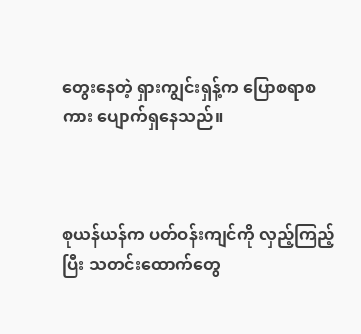တွေးနေတဲ့ ရှားကျွင်းရှန့်က ပြောစရာစကား ပျောက်ရှနေသည်။



စုယန်ယန်က ပတ်ဝန်းကျင်ကို လှည့်ကြည့်ပြီး သတင်းထောက်တွေ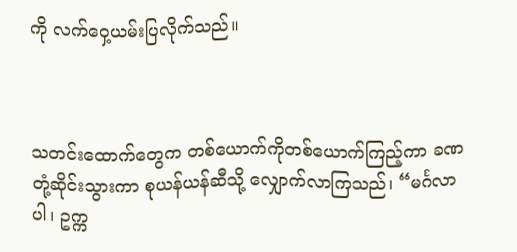ကို လက်‌ဝှေ့ယမ်းပြလိုက်သည်။



သတင်းထောက်တွေက တစ်ယောက်ကိုတစ်ယောက်ကြည့်ကာ ခဏတုံ့ဆိုင်းသွားကာ စုယန်ယန်ဆီသို့ လျှောက်လာကြသည်၊ “မင်္ဂလာပါ၊ ဥက္က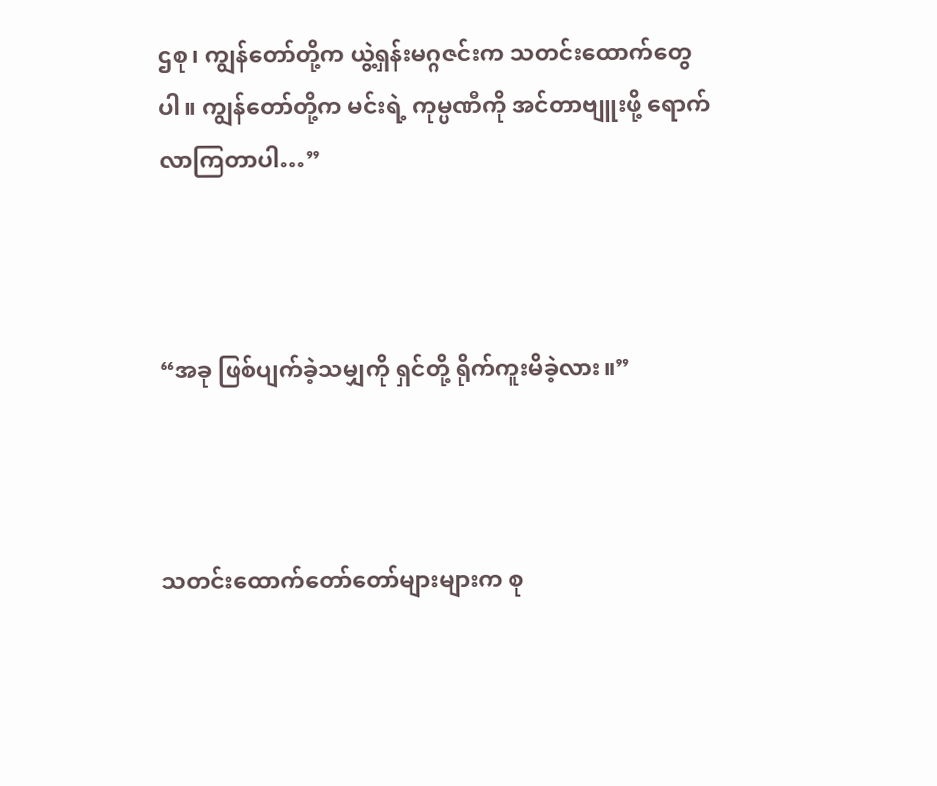ဌစု၊ ကျွန်တော်တို့က ယွဲ့ရှန်းမဂ္ဂဇင်းက သတင်းထောက်တွေပါ။ ကျွန်တော်တို့က မင်းရဲ့ ကုမ္ပဏီကို အင်တာဗျူးဖို့ ရောက်လာကြတာပါ…”



“အခု ဖြစ်ပျက်ခဲ့သမျှကို ရှင်တို့ ရိုက်ကူးမိခဲ့လား။”



သတင်းထောက်တော်တော်များများက စု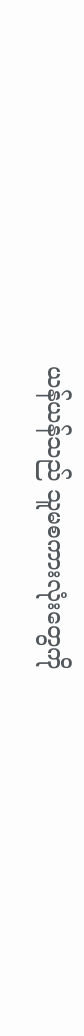ယန်ယန်သည် သူမစကားလုံးတွေကို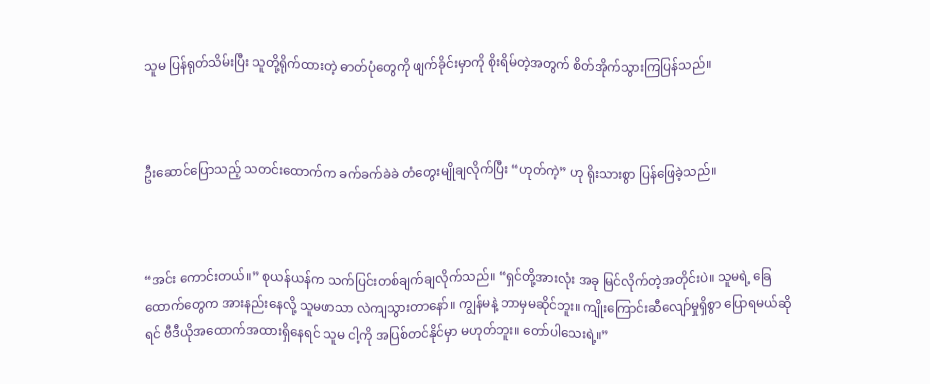သူမ ပြန်ရုတ်သိမ်းပြီး သူတို့ရိုက်ထားတဲ့ ဓာတ်ပုံတွေကို ဖျက်ခိုင်းမှာကို စိုးရိမ်တဲ့အတွက် စိတ်အိုက်သွားကြပြန်သည်။



ဦးဆောင်ပြောသည့် သတင်းထောက်က ခက်ခက်ခဲခဲ တံတွေးမျိုချလိုက်ပြီး “ဟုတ်ကဲ့” ဟု ရိုးသားစွာ ပြန်ဖြေခဲ့သည်။



“အင်း ကောင်းတယ်။” စုယန်ယန်က သက်ပြင်းတစ်ချက်ချလိုက်သည်။ “ရှင်တို့အားလုံး အခု မြင်လိုက်တဲ့အတိုင်းပဲ။ သူမရဲ့ ခြေထောက်တွေက အားနည်းနေလို့ သူမဖာသာ လဲကျသွားတာနော်။ ကျွန်မနဲ့ ဘာမှမဆိုင်ဘူး။ ကျိုးကြောင်းဆီလျော်မှုရှိစွာ ပြောရမယ်ဆိုရင် ဗီဒီယိုအထောက်အထားရှိနေရင် သူမ ငါ့ကို အပြစ်တင်နိုင်မှာ မဟုတ်ဘူး။ တော်ပါသေးရဲ့။”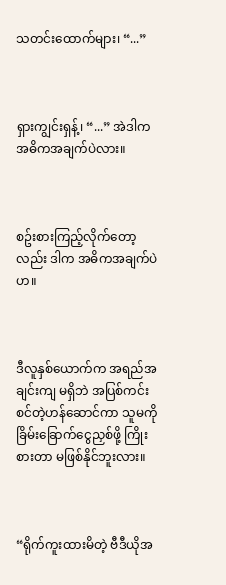သတင်းထောက်များ၊ “...”



ရှားကျွင်းရှန့်၊ “...” အဲဒါက အဓိကအချက်ပဲလား။



စဥ်းစားကြည့်လိုက်တော့လည်း ဒါက အဓိကအချက်ပဲဟ။



ဒီလူနှစ်ယောက်က အရည်အချင်းကျ မရှိဘဲ အပြစ်ကင်းစင်တဲ့ဟန်ဆောင်ကာ သူမကို ခြိမ်းခြောက်ငွေညှစ်ဖို့ ကြိုးစားတာ မဖြစ်နိုင်ဘူးလား။



“ရိုက်ကူးထားမိတဲ့ ဗီဒီယိုအ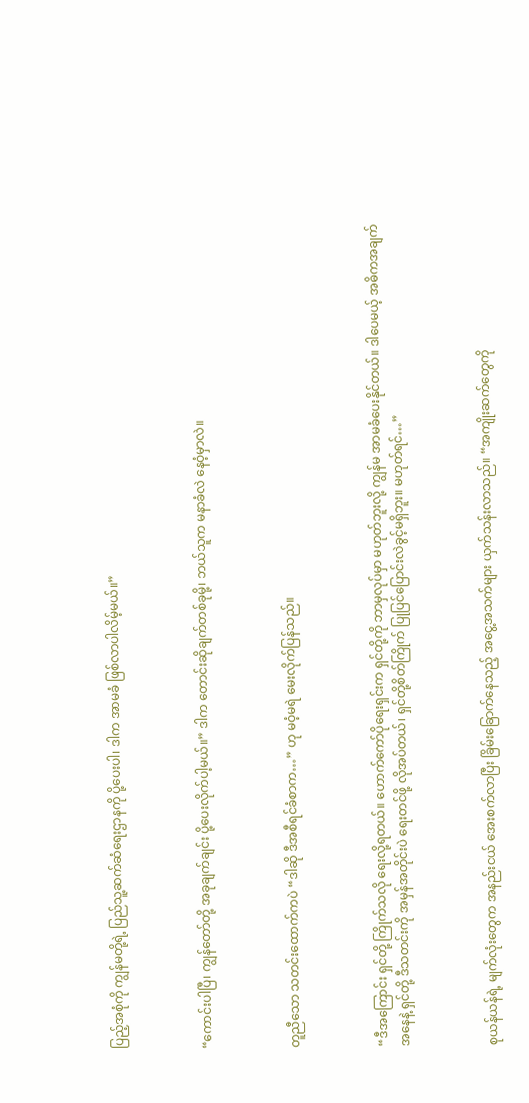ပြည့်အစုံကို ကျွန်မတို့ရဲ့ ပြည်သူ့ဆက်ဆံရေးဌာနကို ပို့ပေးပါ၊ ဒါက အာမခံ ဖြစ်လာပါလိမ့်မယ်။”



“ကောင်းပါပြီ၊ ကျွန်တော်တို့ အခုချက်ချင်း ပို့ပေးလိုက်ပါ့မယ်။” ဒါက တောင်းဆိုချက်တစ်ခုမို့၊ ဘယ်သူက မနာခံလဲ နေဝံ့မှာလဲ။



တူညီသော သတင်းထောက်ကပဲ “ဒါဆို ဒီအစီရင်ခံစာက…” ဟု မဝံ့မရဲ မေးလိုက်ပြန်သည်။



“ဒီအကြောင်း ရှင်တို့ ကြိုက်သလို ရေးလို့ရတယ်။ ဟောက်ကော်ပိုရေးရှင်းက ရှင်တို့ကို ဘာမှလုပ်မှာ မဟုတ်ဘူးလို့ ကျွန်မ အာမခံပေးနိုင်တယ်။ ဒါပေမယ့် အဓိကအချက်အနေနဲ့ ရှင်တို့ ဒီသတင်းကို အမှန်အတိုင်းပဲ ရေးတင်ဖို့ လိုအပ်တယ်၊ ရှင်တို့စိတ်ကြိုက် ပြုပြင်ပြောင်းလဲခွင့်မရှိဘူး။ မဟုတ်ရင်…”



စုယန်ယန်ရဲ့ မျက်လုံးတွေက အနည်းငယ် အေးစက်လာပြီး ခြိမ်းခြောက်နေသည့် အငွေ့အသက်များ ယှက်သန်းလာသည်။ “အကျိုးဆက်တွေကို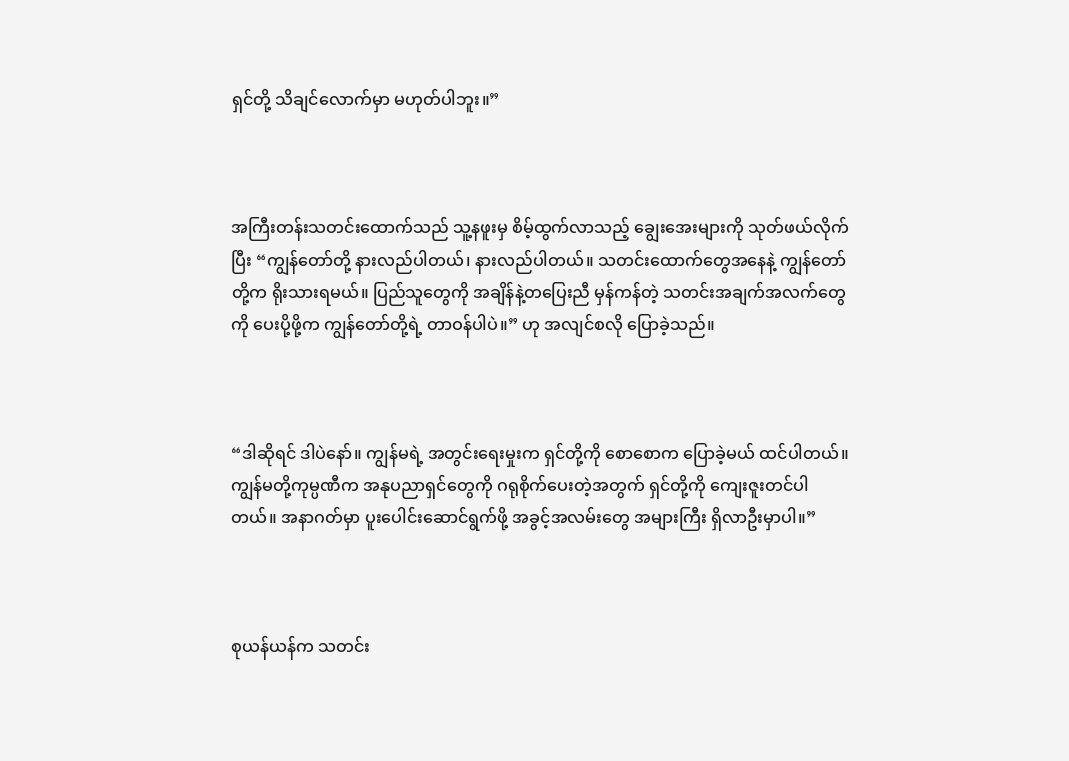ရှင်တို့ သိချင်လောက်မှာ မဟုတ်ပါဘူး။”



အကြီးတန်းသတင်းထောက်သည် သူ့နဖူးမှ စိမ့်ထွက်လာသည့် ချွေးအေးများကို သုတ်ဖယ်လိုက်ပြီး “ကျွန်တော်တို့ နားလည်ပါတယ်၊ နားလည်ပါတယ်။ သတင်းထောက်တွေအနေနဲ့ ကျွန်တော်တို့က ရိုးသားရမယ်။ ပြည်သူတွေကို အချိန်နဲ့တပြေးညီ မှန်ကန်တဲ့ သတင်းအချက်အလက်တွေကို ပေးပို့ဖို့က ကျွန်တော်တို့ရဲ့ တာဝန်ပါပဲ။” ဟု အလျင်စလို ပြောခဲ့သည်။



“ဒါဆိုရင် ဒါပဲနော်။ ကျွန်မရဲ့ အတွင်းရေးမှုးက ရှင်တို့ကို စောစောက ပြောခဲ့မယ် ထင်ပါတယ်။ ကျွန်မတို့ကုမ္ပဏီက အနုပညာရှင်တွေကို ဂရုစိုက်ပေးတဲ့အတွက် ရှင်တို့ကို ကျေးဇူးတင်ပါတယ်။ အနာဂတ်မှာ ပူးပေါင်းဆောင်ရွက်ဖို့ အခွင့်အလမ်းတွေ အများကြီး ရှိလာဦးမှာပါ။”



စုယန်ယန်က သတင်း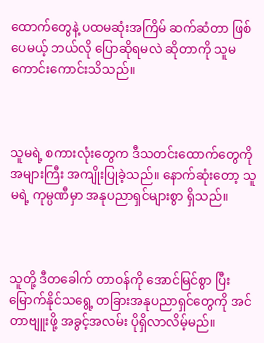ထောက်တွေနဲ့ ပထမဆုံးအကြိမ် ဆက်ဆံတာ ဖြစ်ပေမယ့် ဘယ်လို ပြောဆိုရမလဲ ဆိုတာကို သူမ ကောင်းကောင်းသိသည်။



သူမရဲ့ စကားလုံးတွေက ဒီသတင်းထောက်တွေကို အများကြီး အကျိုးပြုခဲ့သည်။ နောက်ဆုံးတော့ သူမရဲ့ ကုမ္ပဏီမှာ အနုပညာရှင်များစွာ ရှိသည်။



သူတို့ ဒီတခေါက် တာဝန်ကို အောင်မြင်စွာ ပြီးမြောက်နိုင်သရွေ့ တခြားအနုပညာရှင်တွေကို အင်တာဗျူးဖို့ အခွင့်အလမ်း ပိုရှိလာလိမ့်မည်။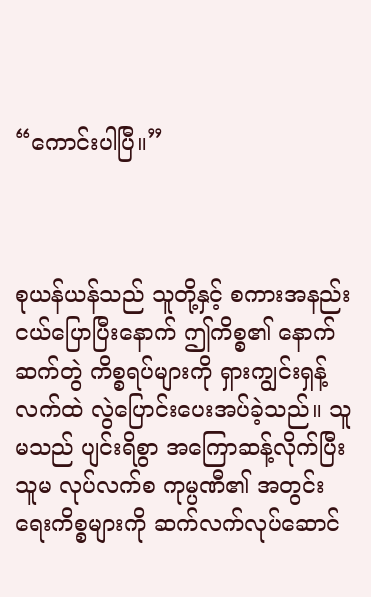“ကောင်းပါပြီ။”



စုယန်ယန်သည် သူတို့နှင့် စကားအနည်းငယ်ပြောပြီးနောက် ဤကိစ္စ၏ နောက်ဆက်တွဲ ကိစ္စရပ်များကို ရှားကျွင်းရှန့်လက်ထဲ လွဲပြောင်းပေးအပ်ခဲ့သည်။ သူမသည် ပျင်းရိစွာ အကြောဆန့်လိုက်ပြီး သူမ လုပ်လက်စ ကုမ္ပဏီ၏ အတွင်းရေးကိစ္စများကို ဆက်လက်လုပ်ဆောင်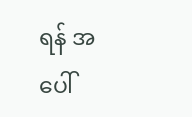ရန် အပေါ်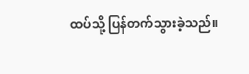ထပ်သို့ ပြန်တက်သွားခဲ့သည်။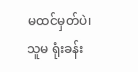မထင်မှတ်ပဲ၊ သူမ ရုံးခန်း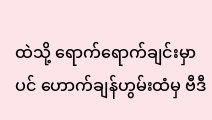ထဲသို့ ရောက်ရောက်ချင်းမှာပင် ဟောက်ချန်ဟွမ်းထံမှ ဗီဒီ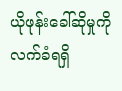ယိုဖုန်းခေါ်ဆိုမှုကို လက်ခံရရှိ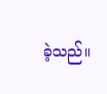ခဲ့သည်။